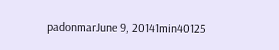padonmarJune 9, 20141min40125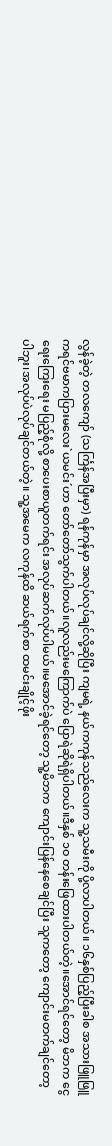လွန်ခဲ့တဲ့ တလကျော် (သင်္ကြန်အပြီးမှာ) ရန်ကုန်မှာ အလုပ်လုပ်ချင်လို့ဆိုပြီး ကျမရဲ့ နယ်ကကုန်သည်လေးက သူ့သမီးကို ပို့လာပါတယ်။ ၁၆နှစ်ပြည့်ပြီးခါစ အသားဖြူဖြူ ကရင်ဗမာကပြားမလေး`ယမင်း´ဟာ တော်တော်သွက်ပါတယ်။လူလည်းမကြောက်ပဲ ပြောရဲဆိုရဲရှိပါတယ်။ဒီနှစ် ၁ဝ တန်းဖြေထားပါတယ်တဲ့။အောင်ရင်တော့ မိဘက ငွေရေးကြေးရေး မပြည့်စုံလို့ စာပေးစာယူတက်ရင်း အလုပ်ဆက်လုပ်ပါမယ်။မအောင်ခဲ့ရင်တော့ သူ့မိဘက ကျောင်းပြန်နေစေချင်ပြီး သူကတော့ ကျောင်းမတက်ချင်တော့ပါဘူး၊အလုပ်ပဲလုပ်ချင်တယ်တဲ့။ သူ့အမေက လကုန်ထိ ဆယ်ရက်စာ ထမင်းချိုင့်ဖိုး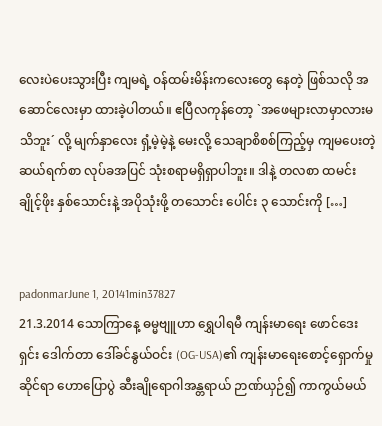လေးပဲပေးသွားပြီး ကျမရဲ့ ဝန်ထမ်းမိန်းကလေးတွေ နေတဲ့ ဖြစ်သလို အဆောင်လေးမှာ ထားခဲ့ပါတယ်။ ဧပြီလကုန်တော့ `အဖေများလာမှာလားမသိဘူး´ လို့ မျက်နှာလေး ရှံ့မဲ့မဲ့နဲ့ မေးလို့ သေချာစိစစ်ကြည့်မှ ကျမပေးတဲ့ ဆယ်ရက်စာ လုပ်ခအပြင် သုံးစရာမရှိရှာပါဘူး။ ဒါနဲ့ တလစာ ထမင်းချိုင့်ဖိုး နှစ်သောင်းနဲ့ အပိုသုံးဖို့ တသောင်း ပေါင်း ၃ သောင်းကို […]


padonmarJune 1, 20141min37827
21.3.2014 သောကြာနေ့ ဓမ္မဗျူဟာ ရွှေပါရမီ ကျန်းမာရေး ဖောင်ဒေးရှင်း ဒေါက်တာ ဒေါ်ခင်နွယ်ဝင်း (OG-USA)၏ ကျန်းမာရေးစောင့်ရှောက်မှုဆိုင်ရာ ဟောပြောပွဲ ဆီးချိုရောဂါအန္တရာယ် ဉာဏ်ယှဉ်၍ ကာကွယ်မယ်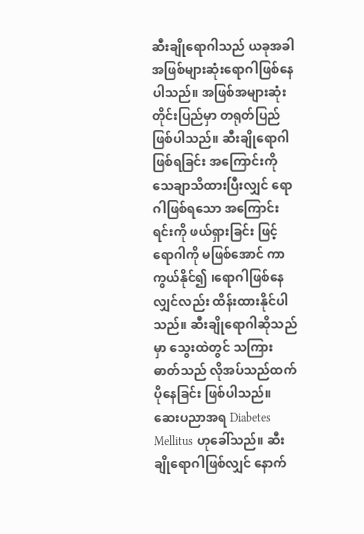ဆီးချိုရောဂါသည် ယခုအခါ အဖြစ်များဆုံးရောဂါဖြစ်နေပါသည်။ အဖြစ်အများဆုံးတိုင်းပြည်မှာ တရုတ်ပြည် ဖြစ်ပါသည်။ ဆီးချိုရောဂါဖြစ်ရခြင်း အကြောင်းကို သေချာသိထားပြီးလျှင် ရောဂါဖြစ်ရသော အကြောင်းရင်းကို ဖယ်ရှားခြင်း ဖြင့်ရောဂါကို မဖြစ်အောင် ကာကွယ်နိုင်၍ ၊ရောဂါဖြစ်နေလျှင်လည်း ထိန်းထားနိုင်ပါသည်။ ဆီးချိုရောဂါဆိုသည်မှာ သွေးထဲတွင် သကြားဓာတ်သည် လိုအပ်သည်ထက်ပိုနေခြင်း ဖြစ်ပါသည်။ ဆေးပညာအရ Diabetes Mellitus ဟုခေါ်သည်။ ဆီးချိုရောဂါဖြစ်လျှင် နောက်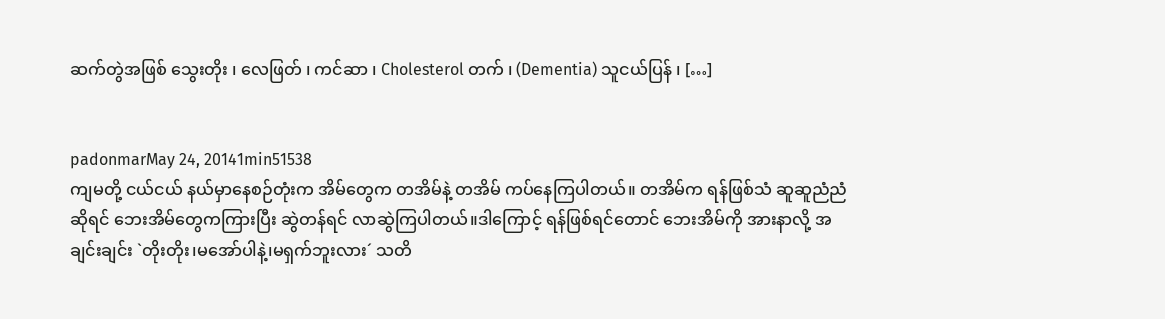ဆက်တွဲအဖြစ် သွေးတိုး ၊ လေဖြတ် ၊ ကင်ဆာ ၊ Cholesterol တက် ၊ (Dementia) သူငယ်ပြန် ၊ […]


padonmarMay 24, 20141min51538
ကျမတို့ ငယ်ငယ် နယ်မှာနေစဉ်တုံးက အိမ်တွေက တအိမ်နဲ့ တအိမ် ကပ်နေကြပါတယ်။ တအိမ်က ရန်ဖြစ်သံ ဆူဆူညံညံဆိုရင် ဘေးအိမ်တွေကကြားပြီး ဆွဲတန်ရင် လာဆွဲကြပါတယ်။ဒါကြောင့် ရန်ဖြစ်ရင်တောင် ဘေးအိမ်ကို အားနာလို့ အချင်းချင်း `တိုးတိုး၊မအော်ပါနဲ့၊မရှက်ဘူးလား´ သတိ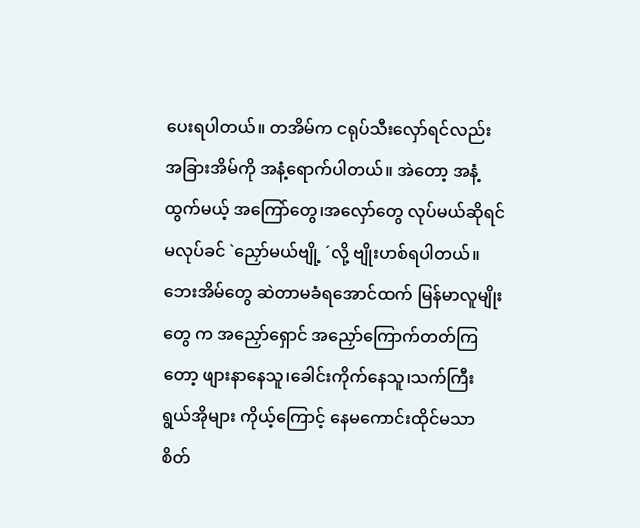ပေးရပါတယ်။ တအိမ်က ငရုပ်သီးလှော်ရင်လည်း အခြားအိမ်ကို အနံ့ရောက်ပါတယ်။ အဲတော့ အနံ့ထွက်မယ့် အကြော်တွေ၊အလှော်တွေ လုပ်မယ်ဆိုရင် မလုပ်ခင် `ညှော်မယ်ဗျို့ ´လို့ ဗျိုးဟစ်ရပါတယ်။ ဘေးအိမ်တွေ ဆဲတာမခံရအောင်ထက် မြန်မာလူမျိုးတွေ က အညှော်ရှောင် အညှော်ကြောက်တတ်ကြတော့ ဖျားနာနေသူ၊ခေါင်းကိုက်နေသူ၊သက်ကြီးရွယ်အိုများ ကိုယ့်ကြောင့် နေမကောင်းထိုင်မသာ စိတ်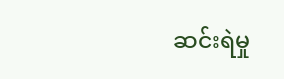ဆင်းရဲမှု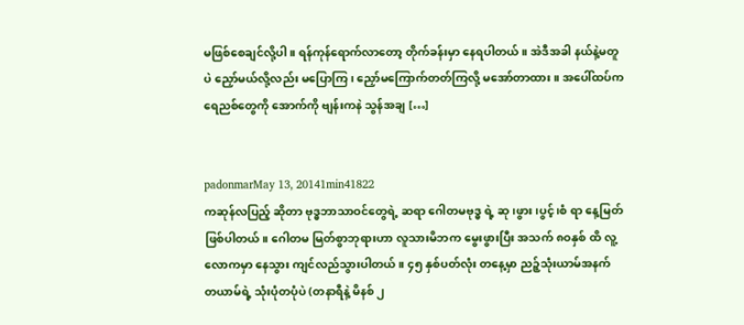မဖြစ်စေချင်လို့ပါ။ ရန်ကုန်ရောက်လာတော့ တိုက်ခန်းမှာ နေရပါတယ်။ အဲဒီအခါ နယ်နဲ့မတူပဲ ညှော်မယ်လို့လည်း မပြောကြ၊ ညှော်မကြောက်တတ်ကြလို့ မအော်တာထား။ အပေါ်ထပ်က ရေညစ်တွေကို အောက်ကို ဗျန်းကနဲ သွန်အချ […]


padonmarMay 13, 20141min41822
ကဆုန်လပြည့် ဆိုတာ ဗုဒ္ဓဘာသာဝင်တွေရဲ့ ဆရာ ဂေါတမဗုဒ္ဓ ရဲ့ ဆု၊ဖွား၊ပွင့်၊စံ ရာ နေ့မြတ်ဖြစ်ပါတယ်။ ဂေါတမ မြတ်စွာဘုရားဟာ လူသားမိဘက မွေးဖွားပြီး အသက် ၈ဝနှစ် ထိ လူ့လောကမှာ နေသွား ကျင်လည်သွားပါတယ်။ ၄၅ နှစ်ပတ်လုံး တနေ့မှာ ညဉ့်သုံးယာမ်အနက် တယာမ်ရဲ့ သုံးပုံတပုံပဲ (တနာရီနဲ့ မိနစ် ၂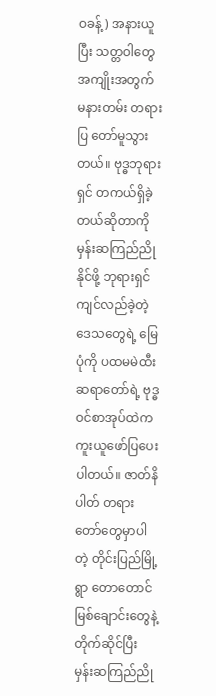ဝခန့်) အနားယူပြီး သတ္တဝါတွေအကျိုးအတွက် မနားတမ်း တရားပြ တော်မူသွားတယ်။ ဗုဒ္ဓဘုရားရှင် တကယ်ရှိခဲ့တယ်ဆိုတာကို မှန်းဆကြည်ညိုနိုင်ဖို့ ဘုရားရှင် ကျင်လည်ခဲ့တဲ့ ဒေသတွေရဲ့ မြေပုံကို ပထမမဲထီးဆရာတော်ရဲ့ ဗုဒ္ဓဝင်စာအုပ်ထဲက ကူးယူဖော်ပြပေးပါတယ်။ ဇာတ်နိပါတ် တရားတော်တွေမှာပါတဲ့ တိုင်းပြည်မြို့ရွာ တောတောင် မြစ်ချောင်းတွေနဲ့ တိုက်ဆိုင်ပြီး မှန်းဆကြည်ညို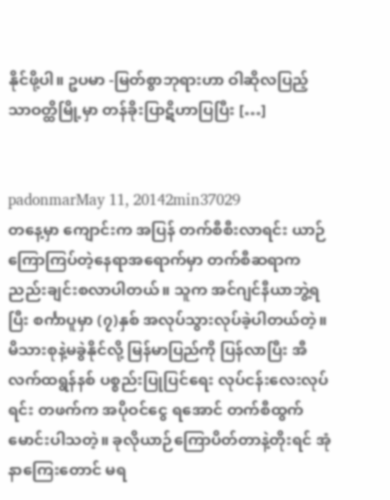နိုင်ဖို့ပါ။ ဥပမာ -မြတ်စွာဘုရားဟာ ဝါဆိုလပြည့် သာဝတ္ထိမြို့မှာ တန်ခိုးပြာဋိဟာပြပြီး […]


padonmarMay 11, 20142min37029
တနေ့မှာ ကျောင်းက အပြန် တက်စီစီးလာရင်း ယာဉ်ကြောကြပ်တဲ့နေရာအရောက်မှာ တက်စီဆရာက ညည်းချင်းစလာပါတယ်။ သူက အင်ဂျင်နီယာဘွဲ့ရပြီး စင်္ကာပူမှာ (၇)နှစ် အလုပ်သွားလုပ်ခဲ့ပါတယ်တဲ့။မိသားစုနဲ့မခွဲနိုင်လို့ မြန်မာပြည်ကို ပြန်လာပြီး အီလက်ထရွန်နစ် ပစ္စည်းပြုပြင်ရေး လုပ်ငန်းလေးလုပ်ရင်း တဖက်က အပိုဝင်ငွေ ရအောင် တက်စီထွက်မောင်းပါသတဲ့။ ခုလိုယာဉ်ကြောပိတ်တာနဲ့တိုးရင် အုံနာကြေးတောင် မရ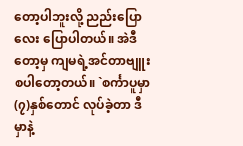တော့ပါဘူးလို့ ညည်းပြောလေး ပြောပါတယ်။ အဲဒီတော့မှ ကျမရဲ့အင်တာဗျူးစပါတော့တယ်။ `စင်္ကာပူမှာ (၇)နှစ်တောင် လုပ်ခဲ့တာ ဒီမှာနဲ့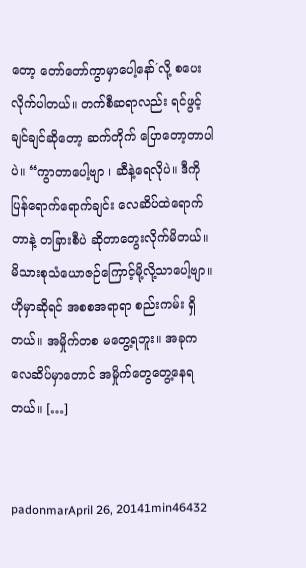တော့ တော်တော်ကွာမှာပေါ့နော်´လို့ စပေးလိုက်ပါတယ်။ တက်စီဆရာလည်း ရင်ဖွင့်ချင်ချင်ဆိုတော့ ဆက်တိုက် ပြောတော့တာပါပဲ။ “ကွာတာပေါ့ဗျာ ၊ ဆီနဲ့ရေလိုပဲ။ ဒီကိုပြန်ရောက်ရောက်ချင်း လေဆိပ်ထဲရောက်တာနဲ့ တခြားစီပဲ ဆိုတာတွေးလိုက်မိတယ်။ မိသားစုသံယောဇဉ်ကြောင့်မို့လို့သာပေါ့ဗျာ။ ဟိုမှာဆိုရင် အစစအရာရာ စည်းကမ်း ရှိတယ်။ အမှိုက်တစ မတွေ့ရဘူး။ အခုက လေဆိပ်မှာတောင် အမှိုက်တွေတွေ့နေရတယ်။ […]


padonmarApril 26, 20141min46432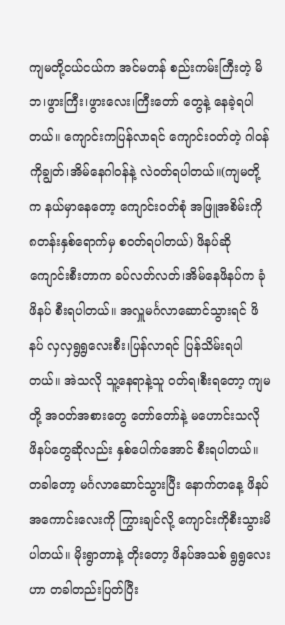ကျမတို့ငယ်ငယ်က အင်မတန် စည်းကမ်းကြီးတဲ့ မိဘ၊ဖွားကြီး၊ဖွားလေး၊ကြီးတော် တွေနဲ့ နေခဲ့ရပါတယ်။ ကျောင်းကပြန်လာရင် ကျောင်းဝတ်တဲ့ ဂါဝန်ကိုချွတ်၊အိမ်နေဂါဝန်နဲ့ လဲဝတ်ရပါတယ်။(ကျမတို့က နယ်မှာနေတော့ ကျောင်းဝတ်စုံ အဖြူအစိမ်းကို ၈တန်းနှစ်ရောက်မှ စဝတ်ရပါတယ်) ဖိနပ်ဆို ကျောင်းစီးတာက ခပ်လတ်လတ်၊အိမ်နေဖိနပ်က ခုံဖိနပ် စီးရပါတယ်။ အလှူမင်္ဂလာဆောင်သွားရင် ဖိနပ် လှလှရွရွလေးစီး၊ပြန်လာရင် ပြန်သိမ်းရပါတယ်။ အဲသလို သူ့နေရာနဲ့သူ ဝတ်ရ၊စီးရတော့ ကျမတို့ အဝတ်အစားတွေ တော်တော်နဲ့ မဟောင်းသလို ဖိနပ်တွေဆိုလည်း နှစ်ပေါက်အောင် စီးရပါတယ်။ တခါတော့ မင်္ဂလာဆောင်သွားပြီး နောက်တနေ့ ဖိနပ်အကောင်းလေးကို ကြွားချင်လို့ ကျောင်းကိုစီးသွားမိပါတယ်။ မိုးရွာတာနဲ့ တိုးတော့ ဖိနပ်အသစ် ရွရွလေးဟာ တခါတည်းပြတ်ပြီး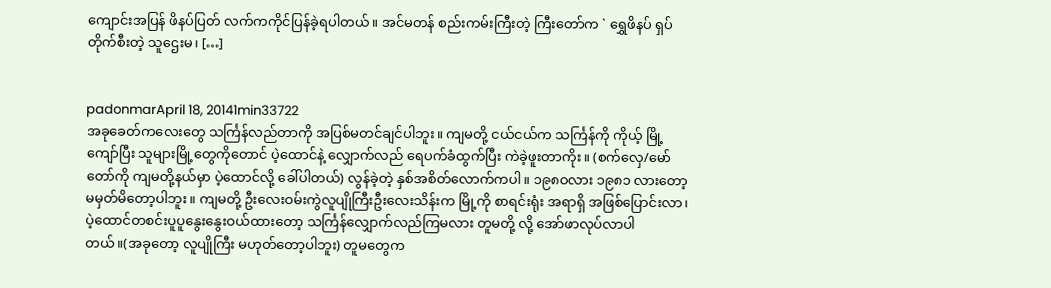ကျောင်းအပြန် ဖိနပ်ပြတ် လက်ကကိုင်ပြန်ခဲ့ရပါတယ်။ အင်မတန် စည်းကမ်းကြီးတဲ့ ကြီးတော်က ` ရွှေဖိနပ် ရှပ်တိုက်စီးတဲ့ သူဌေးမ၊ […]


padonmarApril 18, 20141min33722
အခုခေတ်ကလေးတွေ သင်္ကြန်လည်တာကို အပြစ်မတင်ချင်ပါဘူး။ ကျမတို့ ငယ်ငယ်က သင်္ကြန်ကို ကိုယ့် မြို့ကျော်ပြီး သူများမြို့တွေကိုတောင် ပဲ့ထောင်နဲ့ လျှောက်လည် ရေပက်ခံထွက်ပြီး ကဲခဲ့ဖူးတာကိုး။ (စက်လှေ/မော်တော်ကို ကျမတို့နယ်မှာ ပဲ့ထောင်လို့ ခေါ်ပါတယ်) လွန်ခဲ့တဲ့ နှစ်အစိတ်လောက်ကပါ။ ၁၉၈ဝလား ၁၉၈၁ လားတော့ မမှတ်မိတော့ပါဘူး။ ကျမတို့ ဦးလေးဝမ်းကွဲလူပျိုကြီးဦးလေးသိန်းက မြို့ကို စာရင်းရုံး အရာရှိ အဖြစ်ပြောင်းလာ၊ပဲ့ထောင်တစင်းပူပူနွေးနွေးဝယ်ထားတော့ သင်္ကြန်လျှောက်လည်ကြမလား တူမတို့ လို့ အော်ဖာလုပ်လာပါတယ်။(အခုတော့ လူပျိုကြီး မဟုတ်တော့ပါဘူး) တူမတွေက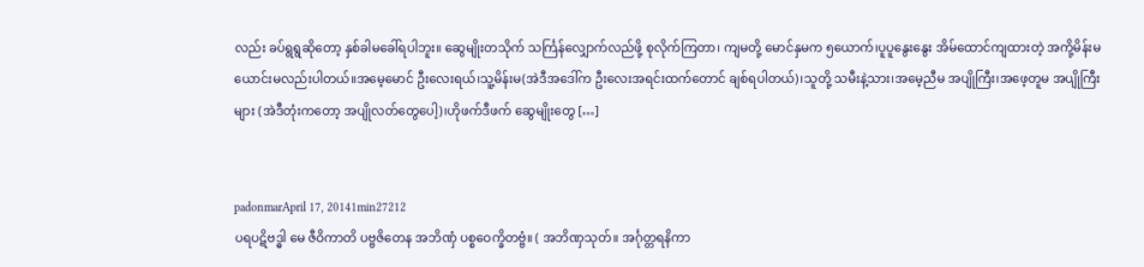လည်း ခပ်ရွရွဆိုတော့ နှစ်ခါမခေါ်ရပါဘူး။ ဆွေမျိုးတသိုက် သင်္ကြန်လျှောက်လည်ဖို့ စုလိုက်ကြတာ၊ ကျမတို့ မောင်နှမက ၅ယောက်၊ပူပူနွေးနွေး အိမ်ထောင်ကျထားတဲ့ အကို့မိန်းမယောင်းမလည်းပါတယ်။အမေ့မောင် ဦးလေးရယ်၊သူ့မိန်းမ(အဲဒီအဒေါ်က ဦးလေးအရင်းထက်တောင် ချစ်ရပါတယ်)၊သူတို့ သမီးနဲ့သား၊အမေ့ညီမ အပျိုကြီး၊အဖေ့တူမ အပျိုကြီးများ (အဲဒီတုံးကတော့ အပျိုလတ်တွေပေါ့)၊ဟိုဖက်ဒီဖက် ဆွေမျိုးတွေ […]


padonmarApril 17, 20141min27212
ပရပဋိဗဒ္ဓါ မေ ဇီဝိကာတိ ပဗ္ဗဇိတေန အဘိဏှံ ပစ္စဝေက္ခိတဗ္ဗံ။ ( အဘိဏှသုတ်။ အင်္ဂုတ္တရနိကာ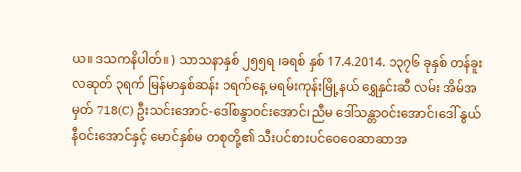ယ။ ဒသကနိပါတ်။ ) သာသနာနှစ် ၂၅၅ရ ၊ခရစ် နှစ် 17.4.2014. ၁၃၇၆ ခုနှစ် တန်ခူးလဆုတ် ၃ရက် မြန်မာနှစ်ဆန်း ၁ရက်နေ့ မရမ်းကုန်းမြို့နယ် ရွှေနှင်းဆီ လမ်း အိမ်အမှတ် 718(C) ဦးသင်းအောင်-ဒေါ်စန္ဒာဝင်းအောင်၊ညီမ ဒေါ်သန္တာဝင်းအောင်၊ဒေါ် နွယ်နီဝင်းအောင်နှင့် မောင်နှစ်မ တစုတို့၏ သီးပင်စားပင်ဝေဝေဆာဆာအ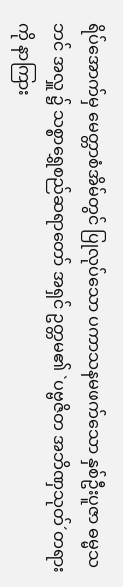ရိပ်အောက်မှ မေတ္တာစံအိမ်တွင် ပြုလုပ်သော ပကာသနမဖက်သော နှစ်ဦးပူဇာ ဓမ္မသဘင် အလှူ ၌ သစ္စာရွှေစည်ဆရာတော် အရှင် ဥတ္တမ၏ `ပဗ္ဗဇိတ အဘိဏှသုတ်´တရားကို နာကြား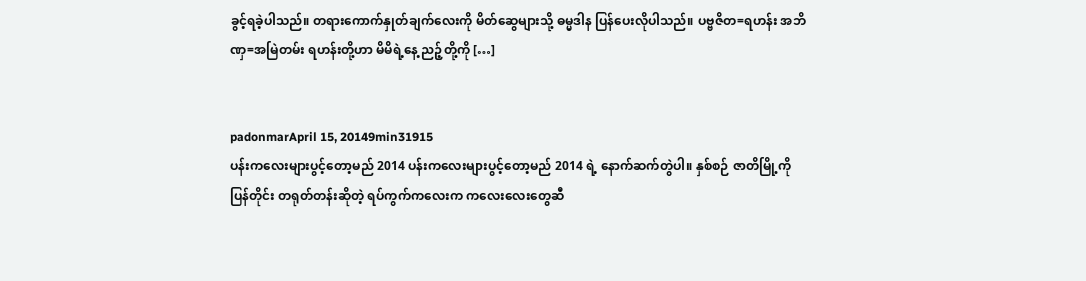ခွင့်ရခဲ့ပါသည်။ တရားကောက်နှုတ်ချက်လေးကို မိတ်ဆွေများသို့ ဓမ္မဒါန ပြန်ပေးလိုပါသည်။ ပဗ္ဗဇိတ=ရဟန်း အဘိဏှ=အမြဲတမ်း ရဟန်းတို့ဟာ မိမိရဲ့နေ့ ညဉ့်တို့ကို […]


padonmarApril 15, 20149min31915
ပန်းကလေးများပွင့်တော့မည် 2014 ပန်းကလေးများပွင့်တော့မည် 2014 ရဲ့ နောက်ဆက်တွဲပါ။ နှစ်စဉ် ဇာတိမြို့ကိုပြန်တိုင်း တရုတ်တန်းဆိုတဲ့ ရပ်ကွက်ကလေးက ကလေးလေးတွေဆီ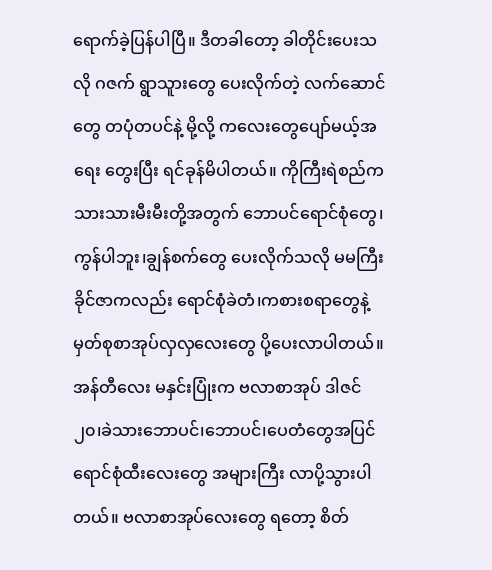ရောက်ခဲ့ပြန်ပါပြီ။ ဒီတခါတော့ ခါတိုင်းပေးသလို ဂဇက် ရွာသူားတွေ ပေးလိုက်တဲ့ လက်ဆောင်တွေ တပုံတပင်နဲ့ မို့လို့ ကလေးတွေပျော်မယ့်အရေး တွေးပြီး ရင်ခုန်မိပါတယ်။ ကိုကြီးရဲစည်က သားသားမီးမီးတို့အတွက် ဘောပင်ရောင်စုံတွေ၊ကွန်ပါဘူး၊ချွန်စက်တွေ ပေးလိုက်သလို မမကြီး ခိုင်ဇာကလည်း ရောင်စုံခဲတံ၊ကစားစရာတွေနဲ့မှတ်စုစာအုပ်လှလှလေးတွေ ပို့ပေးလာပါတယ်။ အန်တီလေး မနှင်းပြုံးက ဗလာစာအုပ် ဒါဇင် ၂၀၊ခဲသားဘောပင်၊ဘောပင်၊ပေတံတွေအပြင် ရောင်စုံထီးလေးတွေ အများကြီး လာပို့သွားပါတယ်။ ဗလာစာအုပ်လေးတွေ ရတော့ စိတ်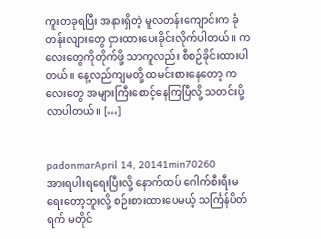ကူးတခုရပြီး အနားရှိတဲ့ မူလတန်းကျောင်းက ခုံတန်းလျားတွေ ငှားထားပေးခိုင်းလိုက်ပါတယ်။ ကလေးတွေကိုတိုက်ဖို့ သာကူလည်း စီစဉ်ခိုင်းထားပါတယ်။ နေ့လည်ကျမတို့ ထမင်းစားနေတော့ ကလေးတွေ အများကြီးစောင့်နေကြပြီလို့ သတင်းပို့လာပါတယ်။ […]


padonmarApril 14, 20141min70260
အားရပါးရရေးပြီးလို့ နောက်ထပ် ဂေါက်စီးရီးမရေးတော့ဘူးလို့ စဉ်းစားထားပေမယ့် သင်္ကြန်ပိတ်ရက် မတိုင်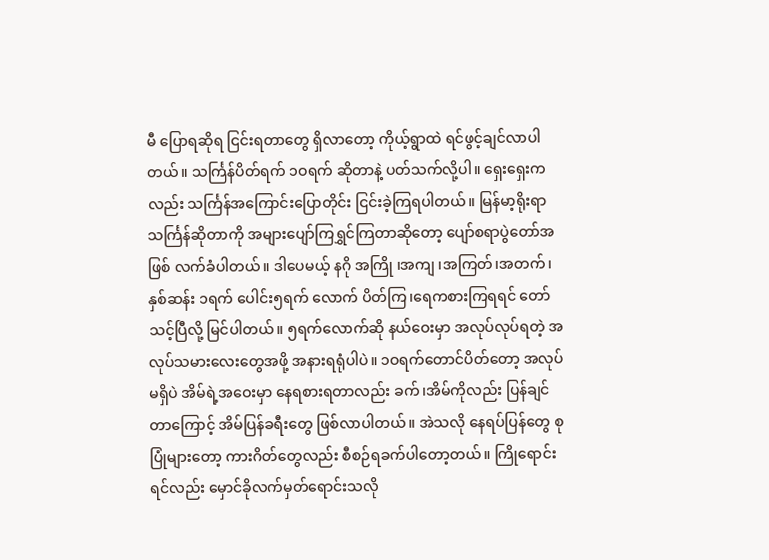မီ ပြောရဆိုရ ငြင်းရတာတွေ ရှိလာတော့ ကိုယ့်ရွာထဲ ရင်ဖွင့်ချင်လာပါတယ်။ သင်္ကြန်ပိတ်ရက် ၁ဝရက် ဆိုတာနဲ့ ပတ်သက်လို့ပါ။ ရှေးရှေးကလည်း သင်္ကြန်အကြောင်းပြောတိုင်း ငြင်းခဲ့ကြရပါတယ်။ မြန်မာ့ရိုးရာ သင်္ကြန်ဆိုတာကို အများပျော်ကြရွှင်ကြတာဆိုတော့ ပျော်စရာပွဲတော်အဖြစ် လက်ခံပါတယ်။ ဒါပေမယ့် နဂို အကြို ၊အကျ ၊အကြတ်၊အတက်၊နှစ်ဆန်း ၁ရက် ပေါင်း၅ရက် လောက် ပိတ်ကြ၊ရေကစားကြရရင် တော်သင့်ပြီလို့ မြင်ပါတယ်။ ၅ရက်လောက်ဆို နယ်ဝေးမှာ အလုပ်လုပ်ရတဲ့ အလုပ်သမားလေးတွေအဖို့ အနားရရုံပါပဲ။ ၁ဝရက်တောင်ပိတ်တော့ အလုပ်မရှိပဲ အိမ်ရဲ့အဝေးမှာ နေရစားရတာလည်း ခက်၊အိမ်ကိုလည်း ပြန်ချင်တာကြောင့် အိမ်ပြန်ခရီးတွေ ဖြစ်လာပါတယ်။ အဲသလို နေရပ်ပြန်တွေ စုပြုံများတော့ ကားဂိတ်တွေလည်း စီစဉ်ရခက်ပါတော့တယ်။ ကြိုရောင်းရင်လည်း မှောင်ခိုလက်မှတ်ရောင်းသလို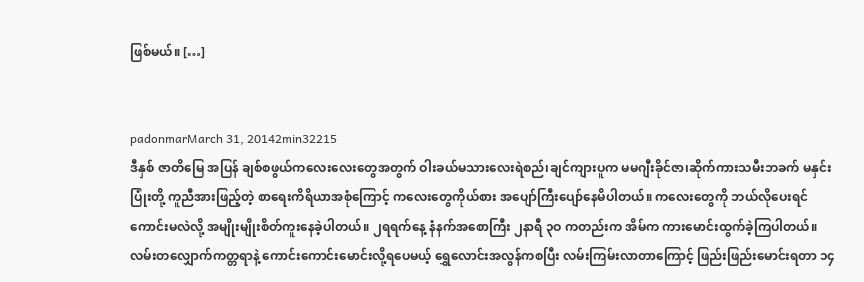ဖြစ်မယ်။ […]


padonmarMarch 31, 20142min32215
ဒီနှစ် ဇာတိမြေ အပြန် ချစ်စဖွယ်ကလေးလေးတွေအတွက် ဝါးခယ်မသားလေးရဲစည်၊ချင်ကျားပူက မမဂျီးခိုင်ဇာ၊ဆိုက်ကားသမီးဘခက် မနှင်းပြုံးတို့ ကူညီအားဖြည့်တဲ့ စာရေးကိရိယာအစုံကြောင့် ကလေးတွေကိုယ်စား အပျော်ကြီးပျော်နေမိပါတယ်။ ကလေးတွေကို ဘယ်လိုပေးရင်ကောင်းမလဲလို့ အမျိုးမျိုးစိတ်ကူးနေခဲ့ပါတယ်။ ၂ရရက်နေ့ နံနက်အစောကြီး ၂နာရီ ၃ဝ ကတည်းက အိမ်က ကားမောင်းထွက်ခဲ့ကြပါတယ်။ လမ်းတလျှောက်ကတ္တရာနဲ့ ကောင်းကောင်းမောင်းလို့ရပေမယ့် ရွှေလောင်းအလွန်ကစပြီး လမ်းကြမ်းလာတာကြောင့် ဖြည်းဖြည်းမောင်းရတာ ၁၄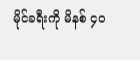မိုင်ခရီးကို မိနစ် ၄ဝ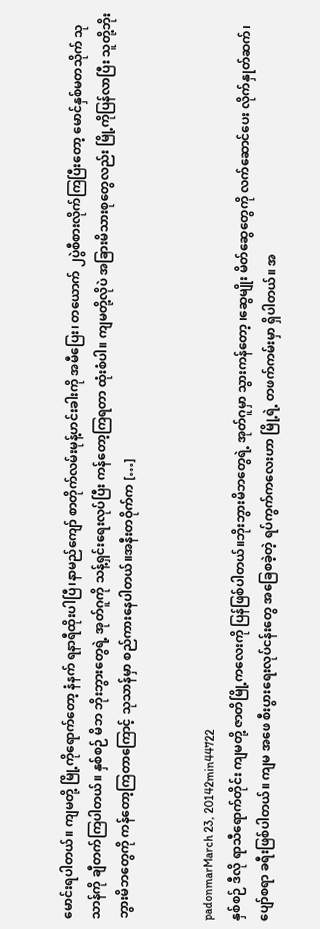မောင်းရပါတယ်။ ကျမတို့ မြို့ကိုရောက်တော့ နံနက် ရနာရီထိုးပါပြီ၊နာမည်ကျော် စာတိုက်လမ်းမုန့်ဟင်းခါးကို အမီပြေး၊ တယောက် ၂ပွဲစီစားလိုက်ကြပြီးတော့ မောင်နှစ်မတသိုက် သုသာန်ကို ချီတက်ကြပါတယ်။ နှစ်စဉ် မိဘ ဘိုးဘွားတွေရဲ့ အုတ်ဂူကို သန့်ရှင်းရေးလုပ်ပြီး ကန်တော့ကြရတာ ထုံးစံပါ။ ကျမတို့လိုပဲ အခြားမိသားစုတွေလည်း မြို့ကိုပြန်လာပြီး သူတို့ဘိုးဘွားမိဘတွေကို ကန်တော့ကြတာကြောင့် သုသာန်မှာ စည်ကားနေပါတယ်။အနီးတဝိုက်က […]


padonmarMarch 23, 20142min44722
နှစ်စဉ် ဒီလို ရာသီရောက်တိုင်း ကျမတို့ ဇာတိမြို့ကလေးကို ပြန်ဖြစ်ပါတယ်။ဘိုးဘွားမိဘတွေရဲ့ အုတ်ဂူမှာ သွားကန်တော့ ၊ဆွေမျိုး မိတ်ဆွေတွေကို လက်ဆောင်ပေး လိုက်နှုတ်ဆက်၊ပျော်စရာ ခရီးဖြစ်ပါတယ်။ ကျမ အဖေ စီးပွားရေးလုပ်ငန်းတွေ အခြေစခဲ့တဲ့ ရပ်ကွက်ကလေးဟာ မြို့ရဲ့ တဖက်ကမ်းမှာ ရှိပါတယ်။ အ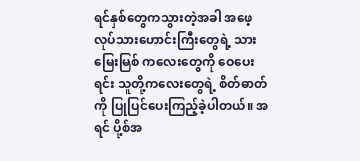ရင်နှစ်တွေကသွားတဲ့အခါ အဖေ့ လုပ်သားဟောင်းကြီးတွေရဲ့ သားမြေးမြစ် ကလေးတွေကို ဝေပေးရင်း သူတို့ကလေးတွေရဲ့ စိတ်ဓာတ်ကို ပြုပြင်ပေးကြည့်ခဲ့ပါတယ်။ အရင် ပို့စ်အ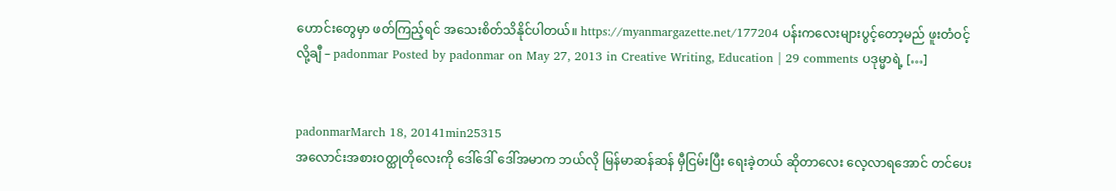ဟောင်းတွေမှာ ဖတ်ကြည့်ရင် အသေးစိတ်သိနိုင်ပါတယ်။ https://myanmargazette.net/177204 ပန်းကလေးများပွင့်တော့မည် ဖူးတံဝင့်လို့ချီ – padonmar Posted by padonmar on May 27, 2013 in Creative Writing, Education | 29 comments ပဒုမ္မာရဲ့ […]


padonmarMarch 18, 20141min25315
အလောင်းအစားဝတ္ထုတိုလေးကို ဒေါ်ဒေါ် ဒေါ်အမာက ဘယ်လို မြန်မာဆန်ဆန် မှီငြမ်းပြီး ရေးခဲ့တယ် ဆိုတာလေး လေ့လာရအောင် တင်ပေး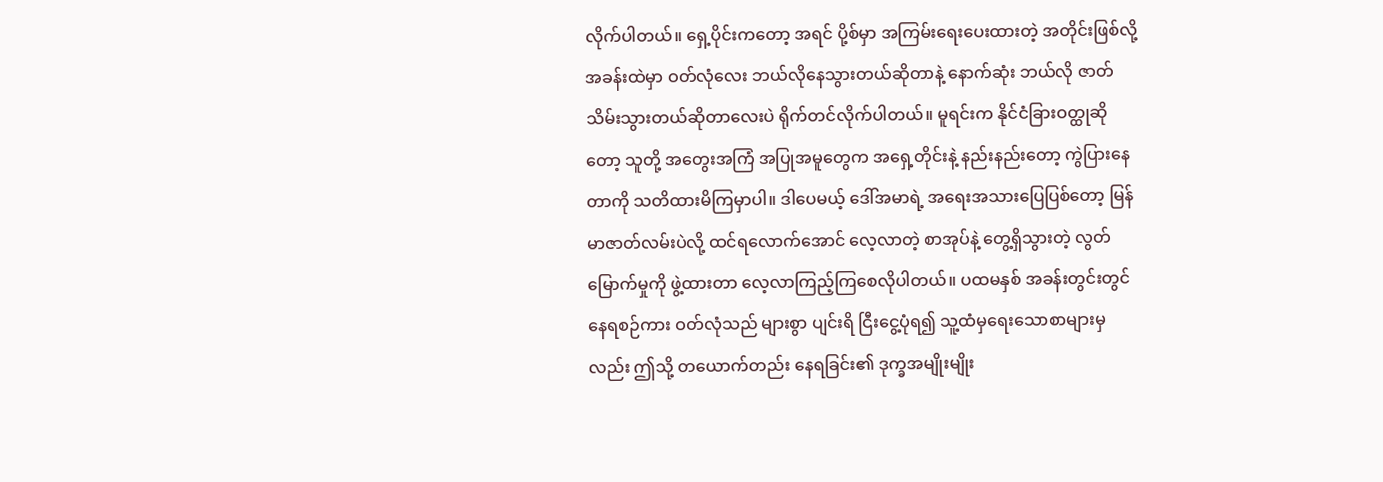လိုက်ပါတယ်။ ရှေ့ပိုင်းကတော့ အရင် ပို့စ်မှာ အကြမ်းရေးပေးထားတဲ့ အတိုင်းဖြစ်လို့ အခန်းထဲမှာ ဝတ်လုံလေး ဘယ်လိုနေသွားတယ်ဆိုတာနဲ့ နောက်ဆုံး ဘယ်လို ဇာတ်သိမ်းသွားတယ်ဆိုတာလေးပဲ ရိုက်တင်လိုက်ပါတယ်။ မူရင်းက နိုင်ငံခြားဝတ္ထုဆိုတော့ သူတို့ အတွေးအကြံ အပြုအမူတွေက အရှေ့တိုင်းနဲ့ နည်းနည်းတော့ ကွဲပြားနေတာကို သတိထားမိကြမှာပါ။ ဒါပေမယ့် ဒေါ်အမာရဲ့ အရေးအသားပြေပြစ်တော့ မြန်မာဇာတ်လမ်းပဲလို့ ထင်ရလောက်အောင် လေ့လာတဲ့ စာအုပ်နဲ့ တွေ့ရှိသွားတဲ့ လွတ်မြောက်မှုကို ဖွဲ့ထားတာ လေ့လာကြည့်ကြစေလိုပါတယ်။ ပထမနှစ် အခန်းတွင်းတွင် နေရစဉ်ကား ဝတ်လုံသည် များစွာ ပျင်းရိ ငြီးငွေ့ပုံရ၍ သူ့ထံမှရေးသောစာများမှလည်း ဤသို့ တယောက်တည်း နေရခြင်း၏ ဒုက္ခအမျိုးမျိုး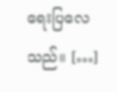ရေးပြလေသည်။ […]